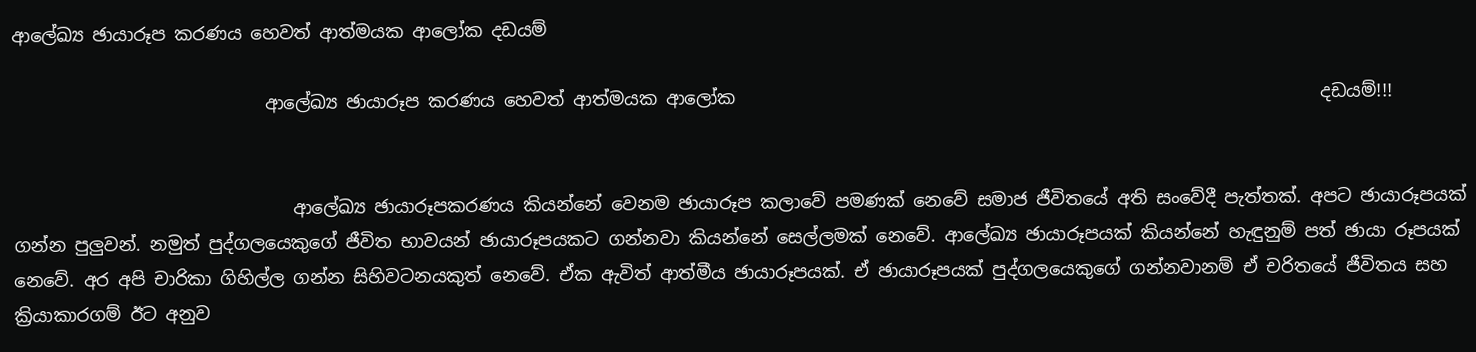ආලේඛ්‍ය ඡායාරූප කරණය හෙවත් ආත්මයක ආලෝක දඩයම්

                            ආලේඛ්‍ය ඡායාරූප කරණය හෙවත් ආත්මයක ආලෝක                                                                 දඩයම්!!!


                               ආලේඛ්‍ය ඡායාරූපකරණය කියන්නේ වෙනම ඡායාරූප කලාවේ පමණක් නෙවේ සමාජ ජීවිතයේ අති සංවේදී පැත්තක්. අපට ඡායාරූපයක් ගන්න පුලුවන්. නමුත් පුද්ගලයෙකුගේ ජීවිත භාවයන් ඡායාරූපයකට ගන්නවා කියන්නේ සෙල්ලමක් නෙවේ. ආලේඛ්‍ය ඡායාරූපයක් කියන්නේ හැඳුනුම් පත් ඡායා රූපයක් නෙවේ. අර අපි චාරිකා ගිහිල්ල ගන්න සිහිවටනයකුත් නෙවේ. ඒක ඇවිත් ආත්මීය ඡායාරූපයක්. ඒ ඡායාරූපයක් පුද්ගලයෙකුගේ ගන්නවානම් ඒ චරිතයේ ජීවිතය සහ ක්‍රියාකාරගම් ඊට අනුව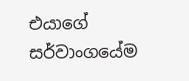එයාගේ සර්වාංගයේම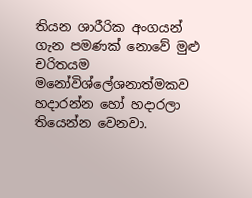තියන ශාරීරික අංගයන් ගැන පමණක් නොවේ මු‍‍ළු චරිතයම මනෝවිශ්ලේශනාත්මකව හදාරන්න හෝ හදාරලා තියෙන්න වෙනවා.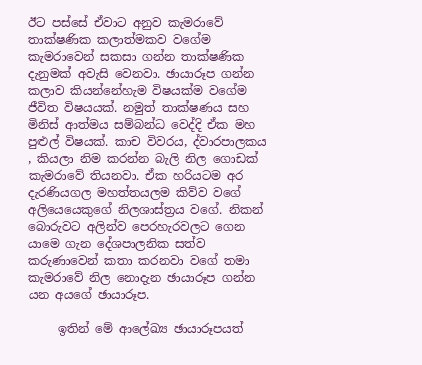ඊට පස්සේ ඒවාට අනුව කැමරාවේ තාක්ෂණික කලාත්මකව වගේම කැමරාවෙන් සකසා ගන්න තාක්ෂණික දැනුමක් අවැසි වෙනවා. ඡායාරූප ගන්න කලාව කියන්නේහැම විෂයක්ම වගේම ජීවිත විෂයයක්. නමුත් තාක්ෂණය සහ මිනිස් ආත්මය සම්බන්ධ වෙද්දි ඒක මහ පුළුල් විෂයක්. කාච විවරය, ද්වාරපාලකය , කියලා නිම කරන්න බැලි නිල ගොඩක් කැමරාවේ තියනවා. ඒක හරියටම අර දැරණියගල මහත්තයලම කිව්ව වගේ අලියෙයෙකුගේ නිලශාස්ත්‍රය වගේ. නිකන් බොරුවට අලින්ව පෙරහැරවලට ගෙන යාම‌ෙ ගැන දේශපාලනික සත්ව කරුණාවෙන් කතා කරනවා වගේ තමා කැමරාවේ නිල නොදැන ඡායාරූප ගන්න යන අයගේ ඡායාරූප.

     ඉතින් මේ ආලේඛ්‍ය ඡායාරූපයත්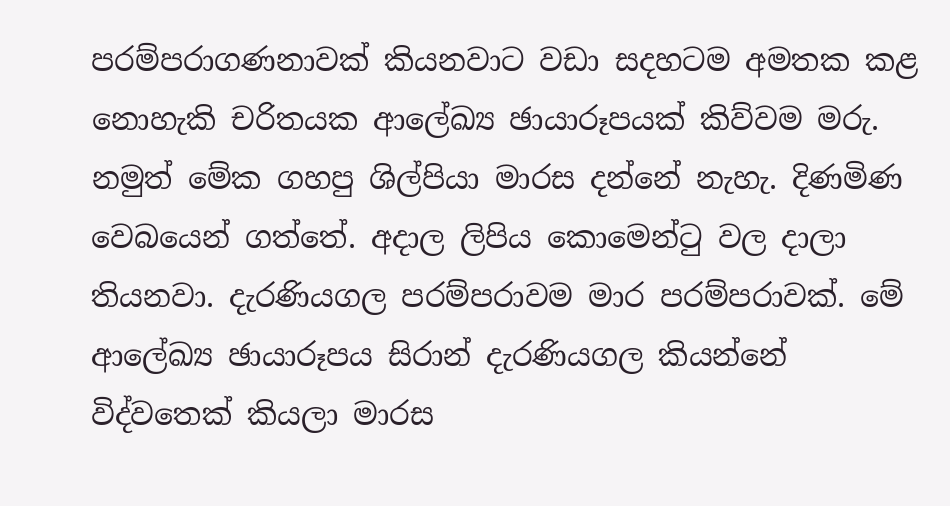පරම්පරාගණනාවක් කියනවාට වඩා සදහටම අමතක කළ නොහැකි චරිතයක ආලේඛ්‍ය ඡායාරූපයක් කිව්වම මරු. නමුත් මේක ගහපු ශිල්පියා මාරස දන්නේ නැහැ. දිණමිණ වෙබයෙන් ගත්තේ. අදාල ලිපිය කොමෙන්ටු වල දාලා තියනවා. දැරණියගල පරම්පරාවම මාර පරම්පරාවක්. මේ ආලේඛ්‍ය ඡායාරූපය සිරාන් දැරණියගල කියන්නේ විද්වතෙක් කියලා මාරස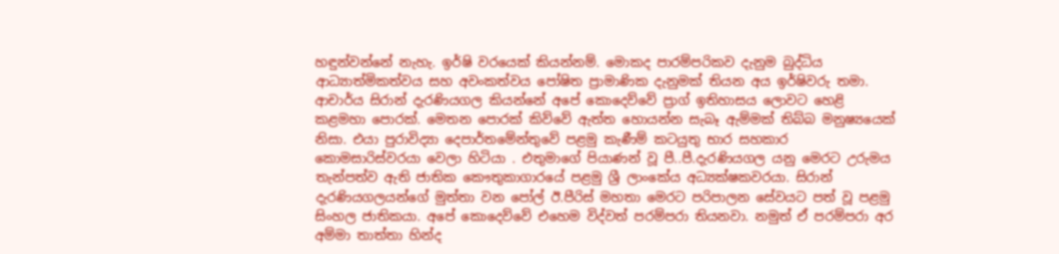හඳුන්වන්නේ නැහැ. ඉර්ෂි වරයෙක් කියන්නම්. මොකද පාරම්පරිකව දැනුම බුද්ධිය ආධ්‍යාත්මිකත්වය සහ අවංකත්වය පෝෂිත ප්‍රාමාණික දැනුමක් තියන අය ඉර්ෂිවරු තමා. ආචාර්ය සිරාන් දැරණියගල කියන්නේ අපේ කොදෙව්වේ ප්‍රාග් ඉතිහාසය ලොවට හෙළි කළමහා පොරක්. මෙතන පොරක් කිව්වේ ඇත්ත හොයන්න සැබෑ ඇම්මක් තිබ්බ මනුෂ්‍යයෙක් නිසා. එයා පුරාවිද්‍යා දෙපාර්තමේන්තුවේ පළමු කැණීම් කටයුතු භාර සහකාර කොමසාරිස්වරයා වෙලා හිටියා . එතුමාගේ පියාණන් වූ පී..පී.දැරණියගල යනු මෙරට උරුමය තැන්පත්ව ඇති ජාතික කෞතුකාගාරයේ පළමු ශ්‍රී ලාංකේය අධ්‍යක්ෂකවරයා. සිරාන් දැරණියගලයන්ගේ මුත්තා වන පෝල් ඊ.පීරිස් මහතා මෙරට පරිපාලන සේවයට පත් වූ පළමු සිංහල ජාතිකයා. අපේ කොදෙව්වේ එහෙම විද්වත් පරම්පරා තියනවා. නමුත් ඒ පරම්පරා අර අම්මා තාත්තා හින්ද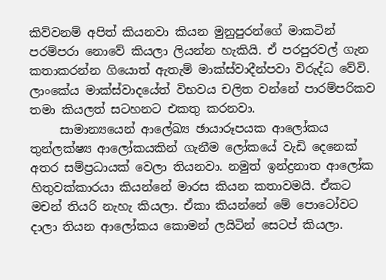කිව්වනම් අපිත් කියනවා කියන මුනුපුරන්ගේ මාකටින් පරම්පරා නොවේ කියලා ලියන්න හැකියි. ඒ පරපුරවල් ගැන කතාකරන්න ගියොත් ඇතැම් මාක්ස්වාදීන්පවා විරුද්ධ වේවි. ලාංකේය මාක්ස්වාදයේත් විභවය චලිත වන්නේ පාරම්පරිකව තමා කියලත් සටහනට එකතු කරනවා.
     සාමාන්‍යයෙන් ආලේඛ්‍ය ඡායාරූපයක ආලෝකය තුන්ලක්ෂ්‍ය ආලෝකයකින් ගැනීම ලෝකයේ වැඩි දෙනෙක් අතර සම්ප්‍රධායක් වෙලා තියනවා. නමුත් ඉන්ද්‍රනාත ආලෝක හිතුවක්කාරයා කියන්නේ මාරස කියන කතාවමයි. ඒකට මචන් තියරි නැහැ කියලා. ඒකා කියන්නේ මේ පොටෝවට දාලා තියන ආලෝකය කොමන් ලයිටින් සෙටප් කියලා.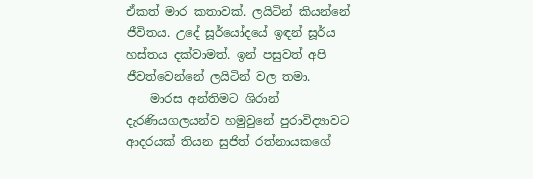ඒකත් මාර කතාවක්. ලයිටින් කියන්නේ ජීවිතය. උදේ සූර්යෝදයේ ඉඳන් සූර්ය හස්තය දක්වාමත්. ඉන් පසුවත් අපි ජීවත්වෙන්නේ ලයිටින් වල තමා.
    මාරස අන්තිමට ශිරාන් දැරණියගලයන්ව හමුවුනේ පුරාවිද්‍යාවට ආදරයක් තියන සුජිත් රත්නායකගේ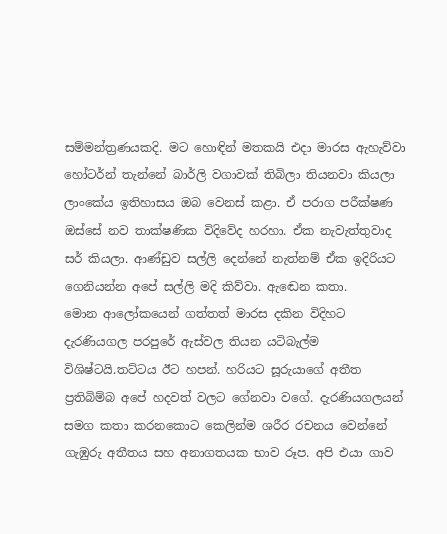සම්මන්ත්‍රණයකදි. මට හොඳින් මතකයි එදා මාරස ඇහැව්වා හෝටර්න් තැන්නේ බාර්ලි වගාවක් තිබිලා තියනවා කියලා ලාංකේය ඉතිහාසය ඔබ වෙනස් කළා. ඒ පරාග පරීක්ෂණ ඔස්සේ නව තාක්ෂණික විදිවේද හරහා. ඒක නැවැත්තුවාද සර් කියලා. ආණ්ඩුව සල්ලි දෙන්නේ නැත්නම් ඒක ඉදිරියට ගෙනියන්න අපේ සල්ලි මදි කිව්වා. ඇඬෙන කතා.
මොන ආලෝකයෙන් ගත්තත් මාරස දකින විදිහට දැරණියගල පරපුරේ ඇස්වල තියන යටිබැල්ම විශිෂ්ටයි.තට්ටය ඊට හපන්. හරියට සූරුයාගේ අතීත ප්‍රතිබිම්බ අපේ හදවත් වලට ගේනවා වගේ. දැරණියගලයන් සමග කතා කරනකොට කෙලින්ම ශරීර රචනය වෙන්නේ ගැඹුරු අතීතය සහ අනාගතයක භාව රූප. අපි එයා ගාව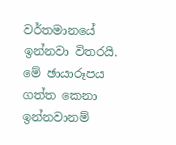වර්තමානයේ ඉන්නවා විතරයි. මේ ඡායාරූපය ගත්ත කෙනා ඉන්නවානම්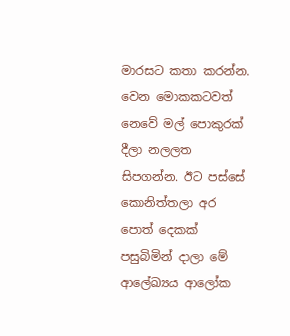මාරසට කතා කරන්න. වෙන මොකකටවත් නෙවේ මල් පොකුරක් දීලා නලලත සිපගන්න. ඊට පස්සේ කොනිත්තලා අර පොත් දෙකක් පසුබිමින් දාලා මේ ආලේඛ්‍යය ආලෝක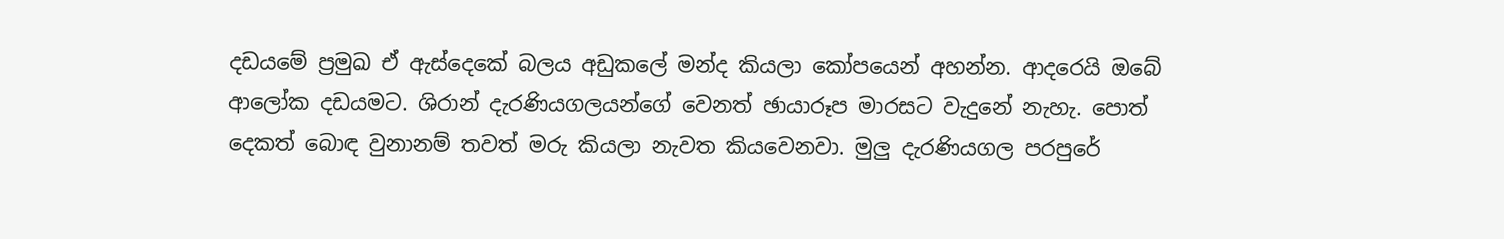දඩයමේ ප්‍රමුඛ ඒ ඇස්දෙකේ බලය අඩුකලේ මන්ද කියලා කෝපයෙන් අහන්න. ආදරෙයි ඔබේ ආලෝක දඩයමට. ශිරාන් දැරණියගලයන්ගේ වෙනත් ඡායාරූප මාරසට වැදුනේ නැහැ. පොත් දෙකත් බොඳ වුනානම් තවත් මරු කියලා නැවත කියවෙනවා. මුලු දැරණියගල පරපුරේ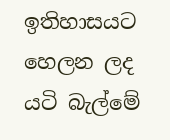ඉතිහාසයට හෙලන ලද යටි බැල්මේ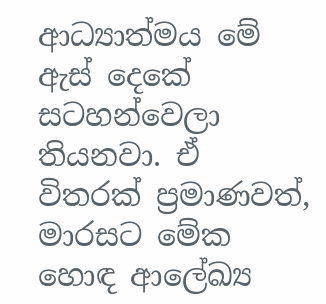ආධ්‍යාත්මය මේ ඇස් දෙකේ සටහන්වෙලා තියනවා. ඒ විතරක් ප්‍රමාණවත්, මාරසට මේක හොඳ ආලේඛ්‍ය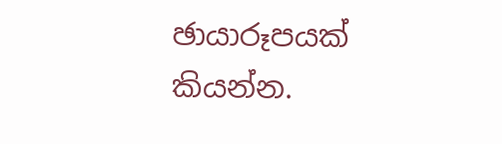ඡායාරූපයක් කියන්න.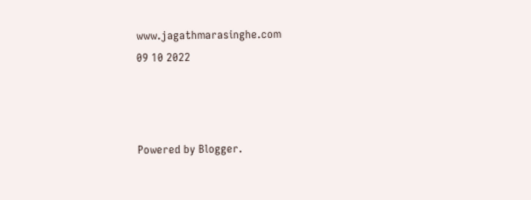www.jagathmarasinghe.com
09 10 2022



Powered by Blogger.